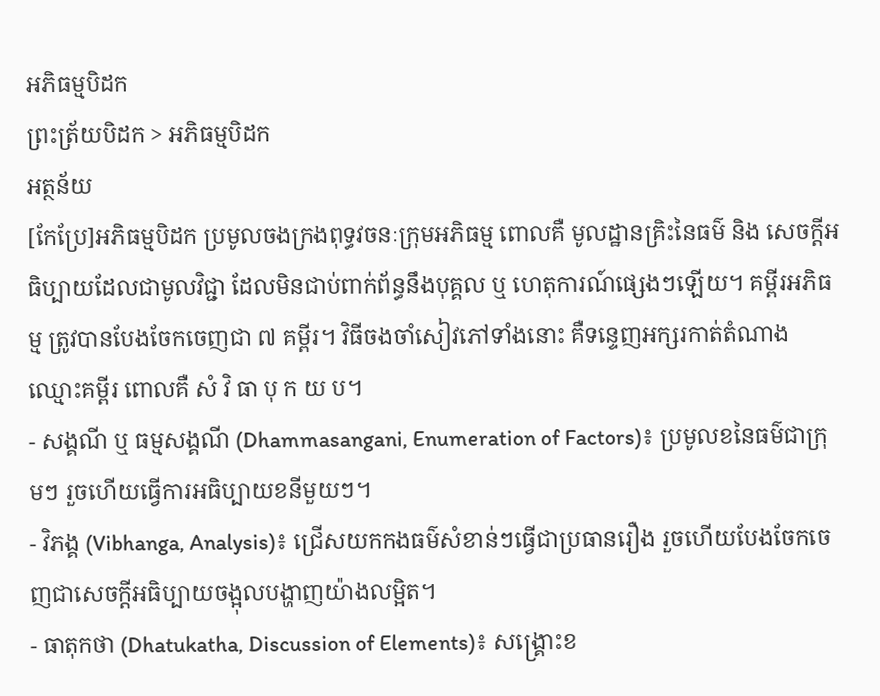អភិធម្មបិដក
ព្រះត្រ័យបិដក > អភិធម្មបិដក
អត្ថន័យ
[កែប្រែ]អភិធម្មបិដក ប្រមូលចងក្រងពុទ្ធវចនៈក្រុមអភិធម្ម ពោលគឺ មូលដ្ឋានគ្រិះនៃធម៌ និង សេចក្តីអធិប្បាយដែលជាមូលវិជ្ជា ដែលមិនជាប់ពាក់ព័ន្ធនឹងបុគ្គល ឬ ហេតុការណ៍ផ្សេងៗឡើយ។ គម្ពីរអភិធម្ម ត្រូវបានបែងចែកចេញជា ៧ គម្ពីរ។ វិធីចងចាំសៀវភៅទាំងនោះ គឺទន្ទេញអក្សរកាត់តំណាងឈ្មោះគម្ពីរ ពោលគឺ សំ វិ ធា បុ ក យ ប។
- សង្គណី ឬ ធម្មសង្គណី (Dhammasangani, Enumeration of Factors)៖ ប្រមូលខនៃធម៌ជាក្រុមៗ រួចហើយធ្វើការអធិប្បាយខនីមួយៗ។
- វិភង្គ (Vibhanga, Analysis)៖ ជ្រើសយកកងធម៌សំខាន់ៗធ្វើជាប្រធានរឿង រួចហើយបែងចែកចេញជាសេចក្តីអធិប្បាយចង្អុលបង្ហាញយ៉ាងលម្អិត។
- ធាតុកថា (Dhatukatha, Discussion of Elements)៖ សង្គ្រោះខ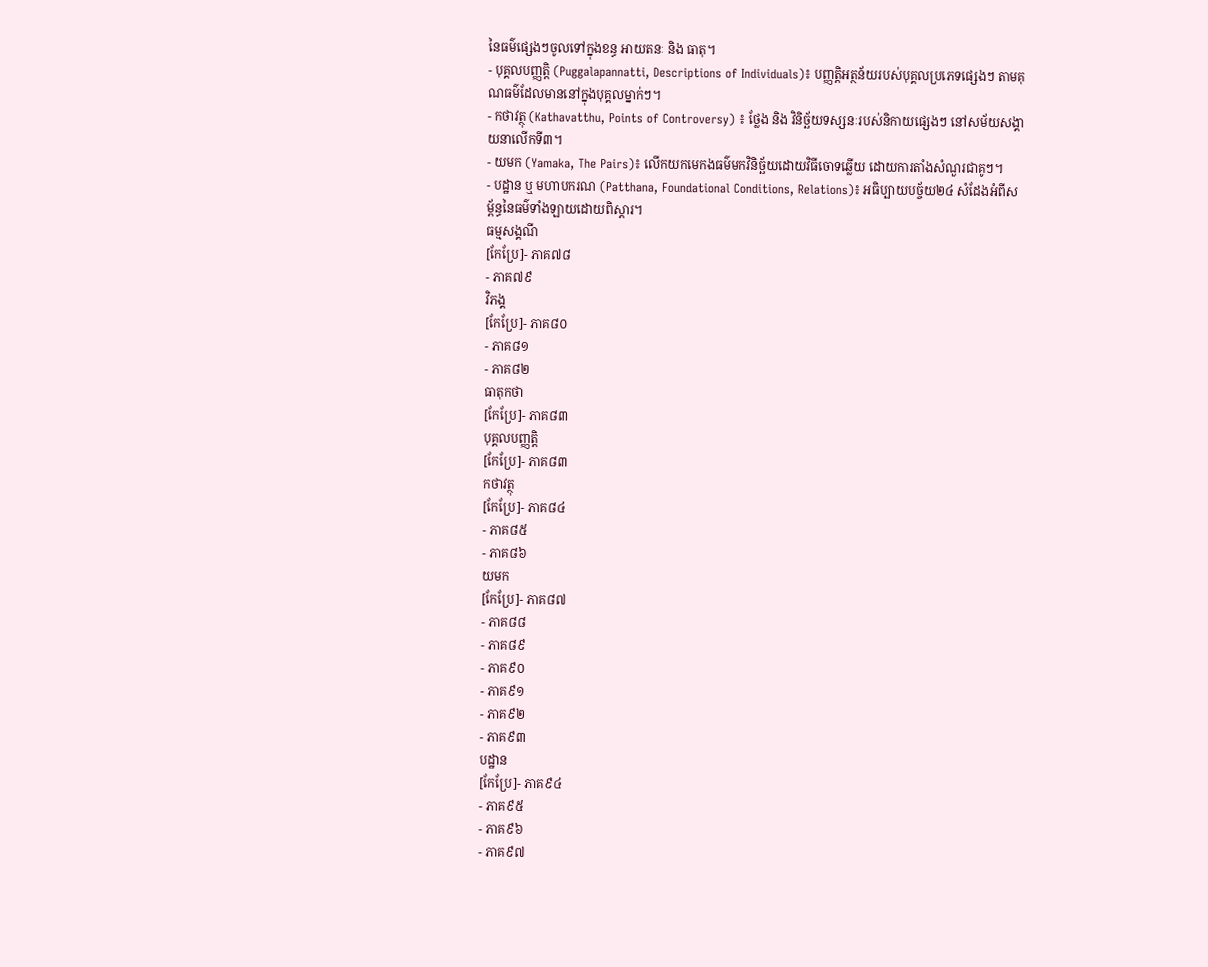នៃធម៌ផ្សេងៗចូលទៅក្នុងខន្ធ អាយតនៈ និង ធាតុ។
- បុគ្គលបញ្ញត្តិ (Puggalapannatti, Descriptions of Individuals)៖ បញ្ញត្តិអត្ថន័យរបស់បុគ្គលប្រភេទផ្សេងៗ តាមគុណធម៌ដែលមាននៅក្នុងបុគ្គលម្នាក់ៗ។
- កថាវត្ថុ (Kathavatthu, Points of Controversy) ៖ ថ្លែង និង វិនិច្ឆ័យទស្សនៈរបស់និកាយផ្សេងៗ នៅសម័យសង្គាយនាលើកទី៣។
- យមក (Yamaka, The Pairs)៖ លើកយកមេកងធម៌មកវិនិច្ឆ័យដោយវិធីចោទឆ្លើយ ដោយការតាំងសំណួរជាគូៗ។
- បដ្ឋាន ឬ មហាបករណ (Patthana, Foundational Conditions, Relations)៖ អធិប្បាយបច្ច័យ២៤ សំដែងអំពីសម្ព័ន្ធនៃធម៌ទាំងឡាយដោយពិស្តារ។
ធម្មសង្គណី
[កែប្រែ]- ភាគ៧៨
- ភាគ៧៩
វិភង្គ
[កែប្រែ]- ភាគ៨០
- ភាគ៨១
- ភាគ៨២
ធាតុកថា
[កែប្រែ]- ភាគ៨៣
បុគ្គលបញ្ញត្តិ
[កែប្រែ]- ភាគ៨៣
កថាវត្ថុ
[កែប្រែ]- ភាគ៨៤
- ភាគ៨៥
- ភាគ៨៦
យមក
[កែប្រែ]- ភាគ៨៧
- ភាគ៨៨
- ភាគ៨៩
- ភាគ៩០
- ភាគ៩១
- ភាគ៩២
- ភាគ៩៣
បដ្ឋាន
[កែប្រែ]- ភាគ៩៤
- ភាគ៩៥
- ភាគ៩៦
- ភាគ៩៧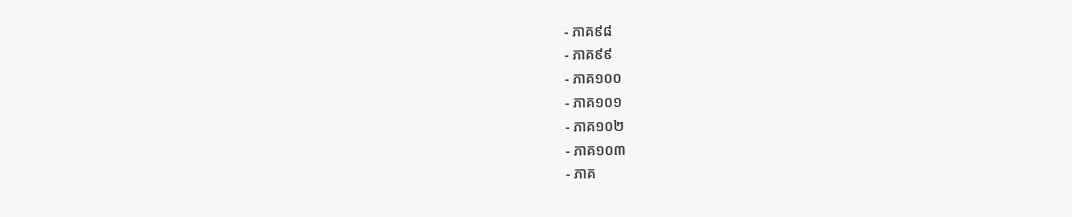- ភាគ៩៨
- ភាគ៩៩
- ភាគ១០០
- ភាគ១០១
- ភាគ១០២
- ភាគ១០៣
- ភាគ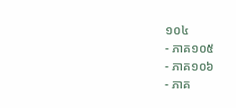១០៤
- ភាគ១០៥
- ភាគ១០៦
- ភាគ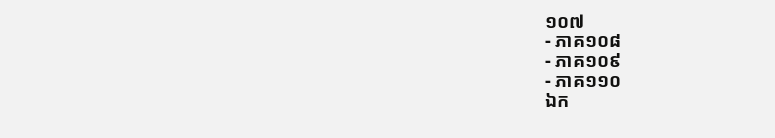១០៧
- ភាគ១០៨
- ភាគ១០៩
- ភាគ១១០
ឯក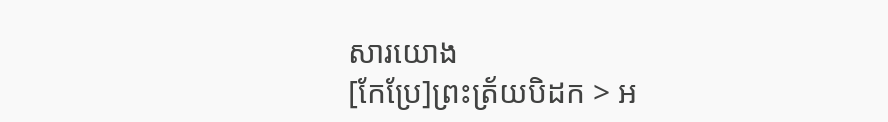សារយោង
[កែប្រែ]ព្រះត្រ័យបិដក > អ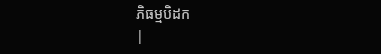ភិធម្មបិដក
|